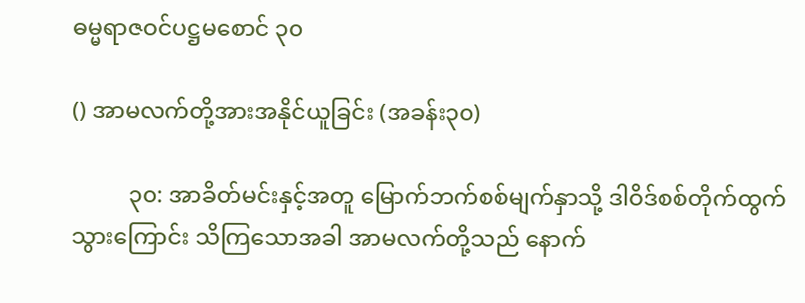ဓမ္မရာဇဝင်ပဋ္ဌမစောင် ၃၀

() အာမလက်တို့အားအနိုင်ယူခြင်း (အခန်း၃၀)

          ၃၀: အာခိတ်မင်းနှင့်အတူ မြောက်ဘက်စစ်မျက်နှာသို့ ဒါဝိဒ်စစ်တိုက်ထွက်သွားကြောင်း သိကြသောအခါ အာမလက်တို့သည် နောက်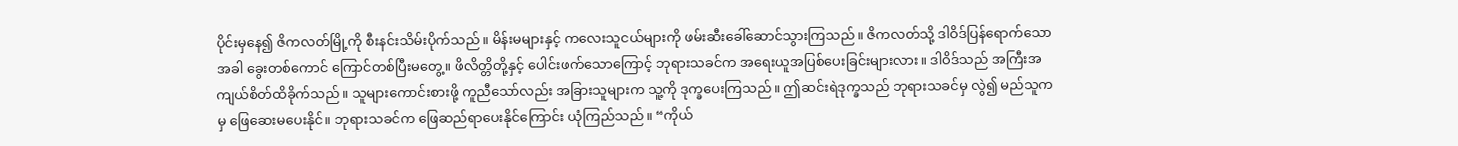ပိုင်းမှနေ၍ ဇိကလတ်မြို့ကို စီးနင်းသိမ်းပိုက်သည်။ မိန်းမများနှင့် ကလေးသူငယ်များကို ဖမ်းဆီးခေါ်ဆောင်သွားကြသည်။ ဇိကလတ်သို့ ဒါဝိဒ်ပြန်ရောက်သောအခါ ခွေးတစ်ကောင် ကြောင်တစ်ပြီးမတွေ့။ ဖိလိတ္တိတို့နှင့် ပေါင်းဖက်သောကြောင့် ဘုရားသခင်က အရေးယူအပြစ်ပေးခြင်းများလား။ ဒါဝိဒ်သည် အကြီးအကျယ်စိတ်ထိခိုက်သည်။ သူများကောင်းစားဖို့ ကူညီသော်လည်း အခြားသူများက သူ့ကို ဒုက္ခပေးကြသည်။ ဤဆင်းရဲဒုက္ခသည် ဘုရားသခင်မှ လွဲ၍ မည်သူကမှ ဖြေဆေးမပေးနိုင်။ ဘုရားသခင်က ဖြေဆည်ရာပေးနိုင်ကြောင်း ယုံကြည်သည်။ “ကိုယ်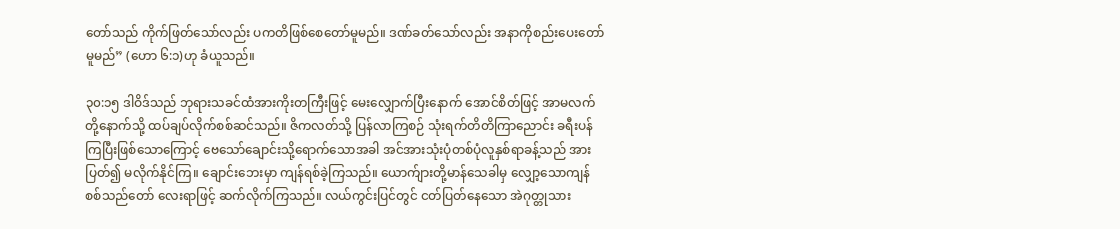တော်သည် ကိုက်ဖြတ်သော်လည်း ပကတိဖြစ်စေတော်မူမည်။ ဒဏ်ခတ်သော်လည်း အနာကိုစည်းပေးတော်မူမည်” (ဟော ၆:၁)ဟု ခံယူသည်။

၃၀:၁၅ ဒါဝိဒ်သည် ဘုရားသခင်ထံအားကိုးတကြီးဖြင့် မေးလျှောက်ပြီးနောက် အောင်စိတ်ဖြင့် အာမလက်တို့နောက်သို့ ထပ်ချပ်လိုက်စစ်ဆင်သည်။ ဇိကလတ်သို့ ပြန်လာကြစဉ် သုံးရက်တိတိကြာညောင်း ခရီးပန်ကြပြီးဖြစ်သောကြောင့် ဗေသော်ချောင်းသို့ရောက်သောအခါ အင်အားသုံးပုံတစ်ပုံလူနှစ်ရာခန့်သည် အားပြတ်၍ မလိုက်နိုင်ကြ။ ချောင်းဘေးမှာ ကျန်ရစ်ခဲ့ကြသည်။ ယောက်ျားတို့မာန်သေခါမှ လျှော့သောကျန်စစ်သည်တော် လေးရာဖြင့် ဆက်လိုက်ကြသည်။ လယ်ကွင်းပြင်တွင် ငတ်ပြတ်နေသော အဲဂုတ္တုသား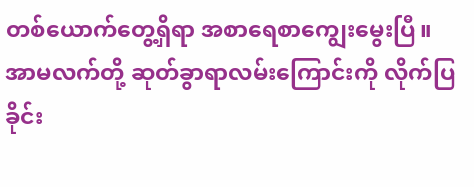တစ်ယောက်တွေ့ရှိရာ အစာရေစာကျွေးမွေးပြီ။ အာမလက်တို့ ဆုတ်ခွာရာလမ်းကြောင်းကို လိုက်ပြခိုင်း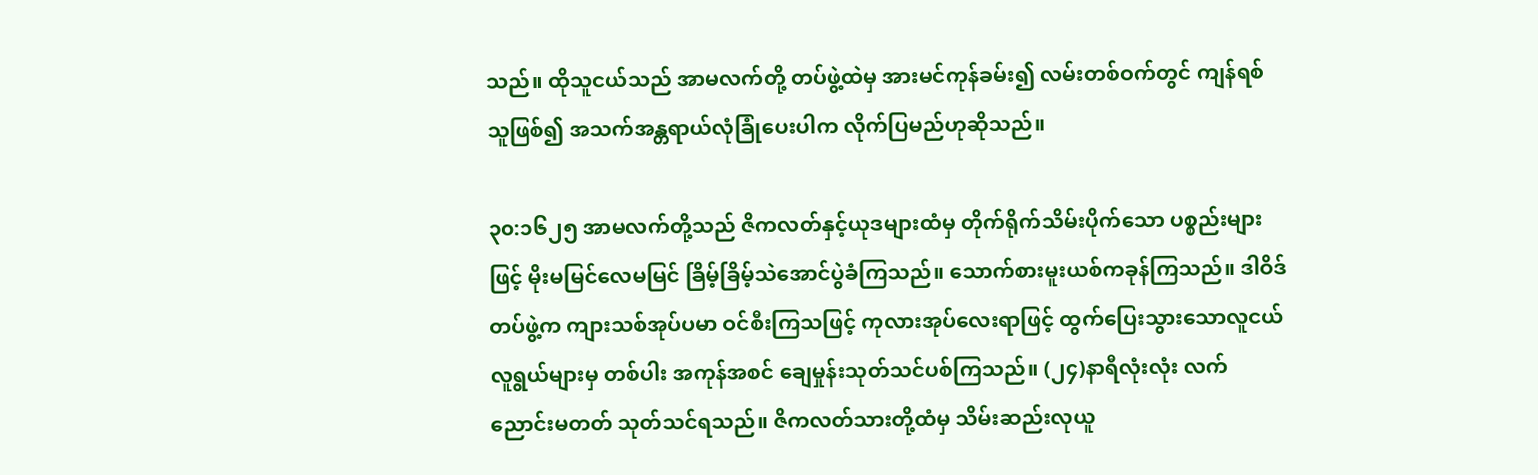သည်။ ထိုသူငယ်သည် အာမလက်တို့ တပ်ဖွဲ့ထဲမှ အားမင်ကုန်ခမ်း၍ လမ်းတစ်ဝက်တွင် ကျန်ရစ်သူဖြစ်၍ အသက်အန္တရာယ်လုံခြုံပေးပါက လိုက်ပြမည်ဟုဆိုသည်။

၃၀:၁၆၂၅ အာမလက်တို့သည် ဇိကလတ်နှင့်ယုဒများထံမှ တိုက်ရိုက်သိမ်းပိုက်သော ပစ္စည်းများဖြင့် မိုးမမြင်လေမမြင် ခြိမ့်ခြိမ့်သဲအောင်ပွဲခံကြသည်။ သောက်စားမူးယစ်ကခုန်ကြသည်။ ဒါဝိဒ်တပ်ဖွဲ့က ကျားသစ်အုပ်ပမာ ဝင်စီးကြသဖြင့် ကုလားအုပ်လေးရာဖြင့် ထွက်ပြေးသွားသောလူငယ်လူရွယ်များမှ တစ်ပါး အကုန်အစင် ချေမှုန်းသုတ်သင်ပစ်ကြသည်။ (၂၄)နာရီလုံးလုံး လက်ညောင်းမတတ် သုတ်သင်ရသည်။ ဇိကလတ်သားတို့ထံမှ သိမ်းဆည်းလုယူ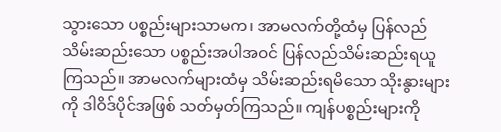သွားသော ပစ္စည်းများသာမက၊ အာမလက်တို့ထံမှ ပြန်လည် သိမ်းဆည်းသော ပစ္စည်းအပါအဝင် ပြန်လည်သိမ်းဆည်းရယူကြသည်။ အာမလက်များထံမှ သိမ်းဆည်းရမိသော သိုးနွားများကို ဒါဝိဒ်ပိုင်အဖြစ် သတ်မှတ်ကြသည်။ ကျန်ပစ္စည်းများကို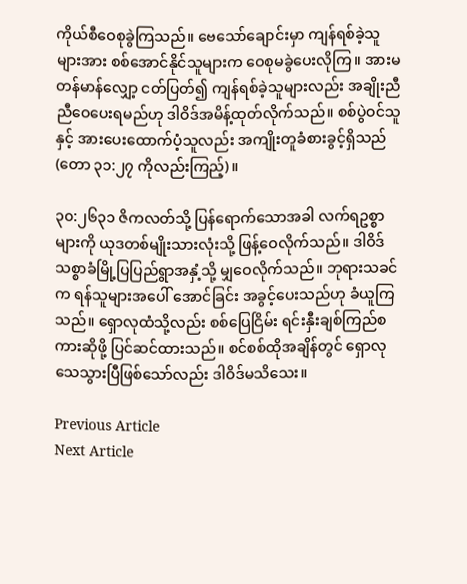ကိုယ်စီဝေစုခွဲကြသည်။ ဗေသော်ချောင်းမှာ ကျန်ရစ်ခဲ့သူများအား စစ်အောင်နိုင်သူများက ဝေစုမခွဲပေးလိုကြ။ အားမတန်မာန်လျှော့ ငတ်ပြတ်၍ ကျန်ရစ်ခဲ့သူများလည်း အချိုးညီညီဝေပေးရမည်ဟု ဒါဝိဒ်အမိန့်ထုတ်လိုက်သည်။ စစ်ပွဲဝင်သူနှင့် အားပေးထောက်ပံ့သူလည်း အကျိုးတူခံစားခွင့်ရှိသည် (တော ၃၁:၂၇ ကိုလည်းကြည့်)။

၃၀:၂၆၃၁ ဇိကလတ်သို့ ပြန်ရောက်သောအခါ လက်ရဥစ္စာများကို ယုဒတစ်မျိုးသားလုံးသို့ ဖြန့်ဝေလိုက်သည်။ ဒါဝိဒ်သစ္စာခံမြို့ပြပြည်ရွာအနှံ့သို့ မျှဝေလိုက်သည်။ ဘုရားသခင်က ရန်သူများအပေါ် အောင်ခြင်း အခွင့်ပေးသည်ဟု ခံယူကြသည်။ ရှောလုထံသို့လည်း စစ်ပြေငြိမ်း ရင်းနှီးချစ်ကြည်စကားဆိုဖို့ ပြင်ဆင်ထားသည်။ စင်စစ်ထိုအချိန်တွင် ရှောလုသေသွားပြီဖြစ်သော်လည်း ဒါဝိဒ်မသိသေး။

Previous Article
Next Article